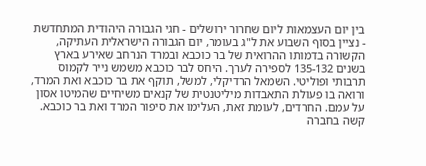בין יום העצמאות ליום שחרור ירושלים - חגי הגבורה היהודית המתחדשת - נציין בסוף השבוע את ל"ג בעומר, יום הגבורה הישראלית העתיקה, הקשורה בדמותו ההרואית של בר כוכבא ובמרד הנרחב שאירע בארץ בשנים 135-132 לספירה לערך. היחס לבר כוכבא משמש נייר לקמוס תרבותי ופוליטי. השמאל הרדיקלי, למשל, תוקף את בר כוכבא ואת המרד, ורואה בו פעולת התאבדות מיליטנטית של קנאים משיחיים שהמיטו אסון על עמם. החרדים, לעומת זאת, העלימו את סיפור המרד ואת בר כוכבא. קשה בחברה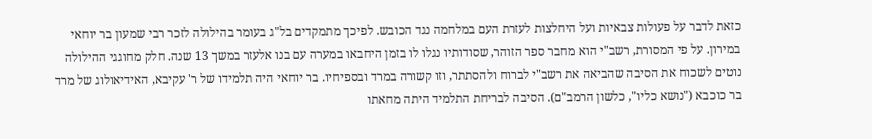כזאת לדבר על פעולות צבאיות ועל היחלצות לעזרת העם במלחמה נגד הכובש. לפיכך מתמקדים בל"ג בעומר בהילולה לזכר רבי שמעון בר יוחאי במירון. על פי המסורת, רשב"י הוא מחבר ספר הזוהר, שסודותיו נגלו לו בזמן היחבאו במערה עם בנו אלעזר במשך 13 שנה. חלק מחוגגי ההילולה נוטים לשכוח את הסיבה שהביאה את רשב"י לברוח ולהסתתר, וזו קשורה במרד ובספיחיו. בר יוחאי היה תלמידו של ר' עקיבא, האידיאולוג של מרד בר כוכבא ("נושא כליו", כלשון הרמב"ם). הסיבה לבריחת התלמיד היתה מחאתו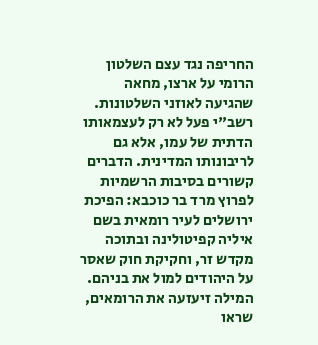החריפה נגד עצם השלטון הרומי על ארצו, מחאה שהגיעה לאוזני השלטונות. רשב"י פעל לא רק לעצמאותו הדתית של עמו, אלא גם לריבונותו המדינית. הדברים קשורים בסיבות הרשמיות לפרוץ מרד בר כוכבא: הפיכת ירושלים לעיר רומאית בשם איליה קפיטולינה ובתוכה מקדש זר, וחקיקת חוק שאסר על היהודים למול את בניהם. המילה זיעזעה את הרומאים, שראו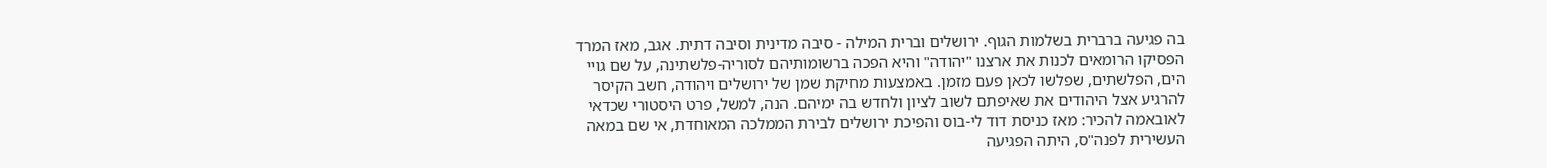בה פגיעה ברברית בשלמות הגוף. ירושלים וברית המילה - סיבה מדינית וסיבה דתית. אגב, מאז המרד הפסיקו הרומאים לכנות את ארצנו "יהודה" והיא הפכה ברשומותיהם לסוריה-פלשתינה, על שם גויי הים, הפלשתים, שפלשו לכאן פעם מזמן. באמצעות מחיקת שמן של ירושלים ויהודה, חשב הקיסר להרגיע אצל היהודים את שאיפתם לשוב לציון ולחדש בה ימיהם. הנה, למשל, פרט היסטורי שכדאי לאובאמה להכיר: מאז כניסת דוד לי-בוס והפיכת ירושלים לבירת הממלכה המאוחדת, אי שם במאה העשירית לפנה"ס, היתה הפגיעה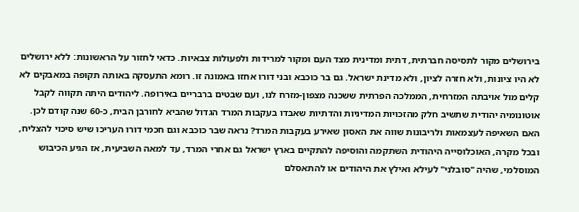בירושלים מקור לתסיסה חברתית, דתית ומדינית מצד העם ומקור למרידות ולפעולות צבאיות. כדאי לחזור על הראשונות: ללא ירושלים לא היו ציונות, ולא חזרה לציון, ולא מדינת ישראל. גם בר כוכבא ובני דורו אחזו באמונה זו. רומא התעסקה באותה תקופה במאבקים לא קלים מול אויבתה המזרחית, הממלכה הפרתית ששכנה מצפון-מזרח לנו, ועם שבטים ברבריים באירופה. ליהודים היתה תקווה לקבל אוטונומיה יהודית שתשיב חלק מהזכויות המדיניות והדתיות שאבדו בעקבות המרד הגדול שהביא לחורבן הבית, כ-60 שנה קודם לכן. האם השאיפה לעצמאות ולריבונות שווה את האסון שאירע בעקבות המרד? נראה שבר כוכבא וגם חכמי דורו העריכו שיש סיכוי להצליח, ובכל מקרה, האוכלוסייה היהודית השתקמה והוסיפה להתקיים בארץ ישראל גם אחרי המרד, עד למאה השביעית, אז הגיע הכיבוש המוסלמי, שהיה "סובלני" לעילא ואילץ את היהודים או להתאסלם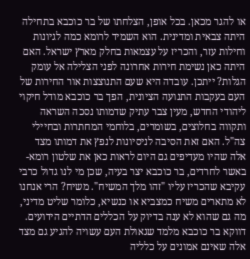או להגר מכאן. בכל אופן, הצלחתו של בר כוכבא בתחילה היתה צבאית ומדינית. הוא השמיד לרומא כמה לגיונות וחילות עזר, והכריז על עצמאות בחלק מארץ ישראל. האם היתה כאן נשימת חירות אחרונה לפני הצלילה אל עומק הגלות? ייתכן. עובדה היא שעם התנוצצות אור החירות של העם בעקבות התנועה הציונית, הפך בר כוכבא מודל חיקוי ליהודי החדש, מעין צבר עתיק שדמותו נסכה השראה ותקווה בחלוצים, בשומרים, בלוחמי המחתרות ובחיילי צה"ל. האם זאת הסיבה לניסיונות לנפץ את דמותו מצד אלה שהיו מעדיפים גם היום לראות כאן את שלטון רומא- באשר לחרדים, בר כוכבא יצר בעיה, שכן מי לנו גדול כרבי עקיבא שהכריז עליו "זהו מלך המשיח". משיח? הרי אנחנו לא מתארים משיח כמצביא או כנשיא, כלומר שליט מדיני, מה גם שהוא לא ענה בדיוק על הכללים הדתיים הידועים. דווקא בר כוכבא מלמד שגאולת העם עשויה להגיע גם מצד אלה שאינם אמונים על כלליה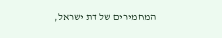המחמירים של דת ישראל,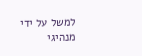למשל על ידי מנהיגי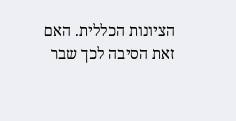הציונות הכללית. האם זאת הסיבה לכך שבר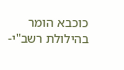כוכבא הומר בהילולת רשב"י-